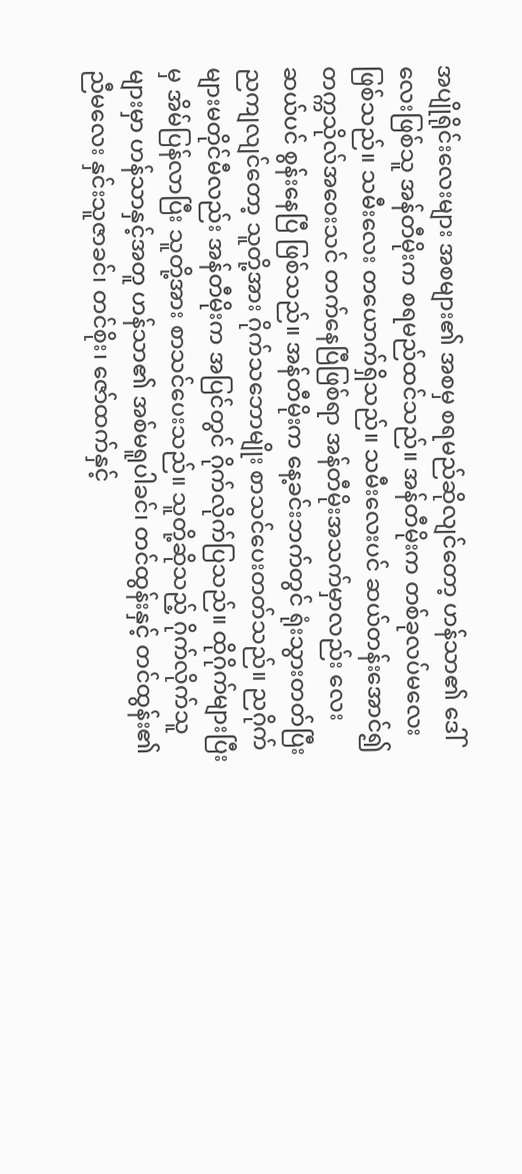အပျိုရိုင်းလေးများ အစများ၏ အစမှ စရမည်ဆိုလျင်တော့ ဟန်သာ၏ ဒေါ်လေးဖြစ်သူ အန်တီမိုးက စရမည်ထင်သည်။ အန်တီမိုးက တစ်ခုလပ်မလေး ဖြစ်သည်။ သမီးလေး တယောက်ရှိသည်။ သမီးလေးပင် ဆယ်တန်းအောင်၍ တက္ကသိုလ်အဝေးသင် တက်နေပြီဖြစ်ရာ အန်တီမိုးအသက်မှာလည်း လေးဆယ်ပင် စွန်းနေပြီ ဖြစ်သည်။ အန်တီမိုးက နေ့ခင်းဘက်တွင် ရုံးသွားတတ်ပြီး ညကျလျင်တော့ သူတို့အား ဂိုက်သဘောမျိုး စာသင်ပေးတတ်သည်။ ညဂိုက်များမတိုင်မီလည်း အန်တီမိုးက အပြင်တွင် ဂိုက်လိုက်ပြသည်။ ထိုဂိုက်များပြီးမှ အိမ်ပြန်လာပြီး သူတို့အား စာသင်ပေးသည်။ သူတို့ဆိုသည့် ဂိုက်လိုက်သူများမှာ ဟန်သာနှင့်အတူ ဟန်သာ၏ အစ်မရူပါခင်၊ တင်ထွန်းနှင့် တင်ထွန်း၏ ညီမလေး နှင်းသူဇာခင်၊ တင်စိုး၊ ဇော်ထက်နှင့်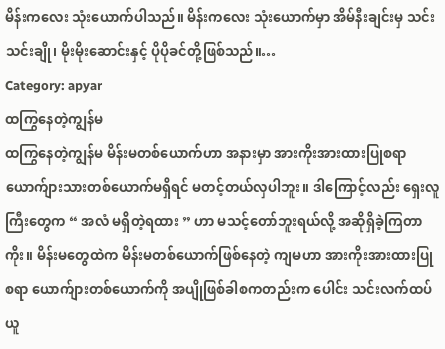မိန်းကလေး သုံးယောက်ပါသည်။ မိန်းကလေး သုံးယောက်မှာ အိမ်နီးချင်းမှ သင်းသင်းချို၊ မိုးမိုးဆောင်းနှင့် ပိုပိုခင်တို့ဖြစ်သည်။…
Category: apyar
ထကြွနေတဲ့ကျွန်မ
ထကြွနေတဲ့ကျွန်မ မိန်းမတစ်ယောက်ဟာ အနားမှာ အားကိုးအားထားပြုစရာ ယောက်ျားသားတစ်ယောက်မရှိရင် မတင့်တယ်လှပါဘူး။ ဒါကြောင့်လည်း ရှေးလူကြီးတွေက “ အလံ မရှိတဲ့ရထား ” ဟာ မသင့်တော်ဘူးရယ်လို့ အဆိုရှိခဲ့ကြတာကိုး။ မိန်းမတွေထဲက မိန်းမတစ်ယောက်ဖြစ်နေတဲ့ ကျမဟာ အားကိုးအားထားပြုစရာ ယောက်ျားတစ်ယောက်ကို အပျိုဖြစ်ခါစကတည်းက ပေါင်း သင်းလက်ထပ်ယူ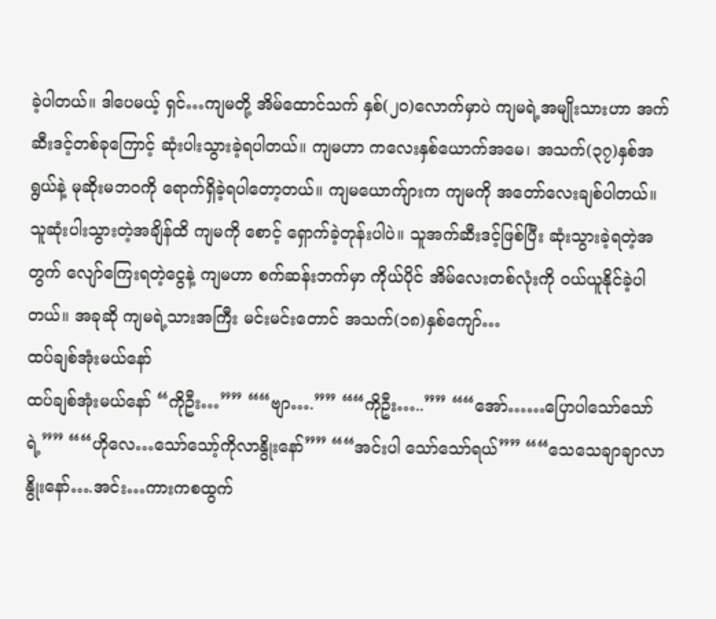ခဲ့ပါတယ်။ ဒါပေမယ့် ရှင်…ကျမတို့ အိမ်ထောင်သက် နှစ်(၂၀)လောက်မှာပဲ ကျမရဲ့အမျိုးသားဟာ အက် ဆီးဒင့်တစ်ခုကြောင့် ဆုံးပါးသွားခဲ့ရပါတယ်။ ကျမဟာ ကလေးနှစ်ယောက်အမေ၊ အသက်(၃၇)နှစ်အရွယ်နဲ့ မုဆိုးမဘဝကို ရောက်ရှိခဲ့ရပါတော့တယ်။ ကျမယောက်ျားက ကျမကို အတော်လေးချစ်ပါတယ်။ သူဆုံးပါးသွားတဲ့အချိန်ထိ ကျမကို စောင့် ရှောက်ခဲ့တုန်းပါပဲ။ သူအက်ဆီးဒင့်ဖြစ်ပြီး ဆုံးသွားခဲ့ရတဲ့အတွက် လျော်ကြေးရတဲ့ငွေနဲ့ ကျမဟာ စက်ဆန်းဘက်မှာ ကိုယ်ပိုင် အိမ်လေးတစ်လုံးကို ဝယ်ယူနိုင်ခဲ့ပါတယ်။ အခုဆို ကျမရဲ့သားအကြီး မင်းမင်းတောင် အသက်(၁၈)နှစ်ကျော်…
ထပ်ချစ်အုံးမယ်နော်
ထပ်ချစ်အုံးမယ်နော် “ကိုဦး…”” ““ဗျာ….”” ““ကိုဦး…..”” ““အော်……ပြောပါသော်သော်ရဲ့”” ““ဟိုလေ…သော်သော့်ကိုလာနွိုးနော်”” ““အင်းပါ သော်သော်ရယ်”” ““သေသေချာချာလာနွိုးနော်….အင်း…ကားကစထွက်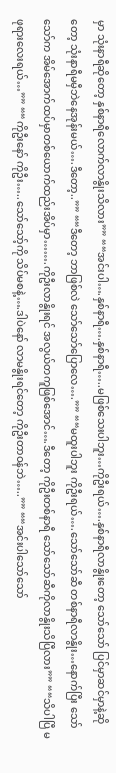မှာ သုံးနာရီဆိုတော့ နှစ်နာရီလောက်လာနွိုးသိလား”” ““အင်းပါ….နှစ်နာရီ….နှစ်နာရီ…..မဖြစ်သေးပါဘူး…ကိုဦးရယ်….နှစ်နာရီလာနွိုးတော့ သော်သော် ပြင်မှာဆင်မှာနဲ့ဆိုတော့ သုံးနာရီမမှီဘဲနေအုန်းမယ်….ဒီတော့..”” ““ဒီတော့ ဘာဖြစ်လဲ သော်သော်ပြောလေ….”” ““မထူးပါဘူး ကိုဦးရယ်….သော်သော်ဆီ တစ်နာရီလာနွိုး…နောက်ပြီး သော်သော်က အိမ်အောက်ထပ်မှာတစ်ယောက်ထည်းအိပ်မှာ…….ကိုဦးလာနွိုးရင် အလွယ်တကူဖြစ်အောင်….ဒီတော့ ကိုဦးတစ်နာရီ သော်သော်ဆီကိုလာနွိုးသိပြီလား”” ““သိပါပြီ မဖုရားလေးရယ်…”” ““ကိုဦးနော် ကိုဦး…..သော်သော့်ကို သိပ်မစနဲ့….ဒါပဲနော် လာမနွိုးရင်တော့ ကိုဦးတာဝန်ဘဲ…..”” ““အင်းပါသော်သော်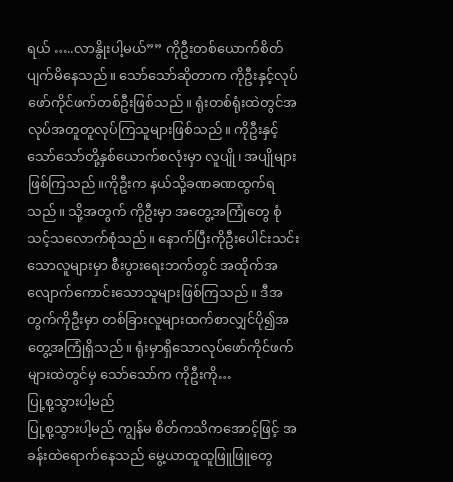ရယ် …..လာနွိုးပါ့မယ်”” ကိုဦးတစ်ယောက်စိတ်ပျက်မိနေသည်။ သော်သော်ဆိုတာက ကိုဦးနှင့်လုပ်ဖော်ကိုင်ဖက်တစ်ဦးဖြစ်သည်။ ရုံးတစ်ရုံးထဲတွင်အလုပ်အတူတူလုပ်ကြသူများဖြစ်သည်။ ကိုဦးနှင့်သော်သော်တို့နှစ်ယောက်စလုံးမှာ လူပျို၊ အပျိုများဖြစ်ကြသည်။ကိုဦးက နယ်သို့ခဏခဏထွက်ရသည်။ သို့အတွက် ကိုဦးမှာ အတွေ့အကြုံတွေ စုံသင့်သလောက်စုံသည်။ နောက်ပြီးကိုဦးပေါင်းသင်းသောလူများမှာ စီးပွားရေးဘက်တွင် အထိုက်အလျောက်ကောင်းသောသူများဖြစ်ကြသည်။ ဒီအတွက်ကိုဦးမှာ တစ်ခြားလူများထက်စာလျှင်ပို၍အတွေ့အကြုံရှိသည်။ ရုံးမှာရှိသောလုပ်ဖော်ကိုင်ဖက်များထဲတွင်မှ သော်သော်က ကိုဦးကို…
ပြု့စု့သွားပါ့မည်
ပြု့စု့သွားပါ့မည် ကျွန်မ စိတ်ကသိကအောင့်ဖြင့် အခန်းထဲရောက်နေသည် မွေ့ယာထူထူဖြူဖြူတွေ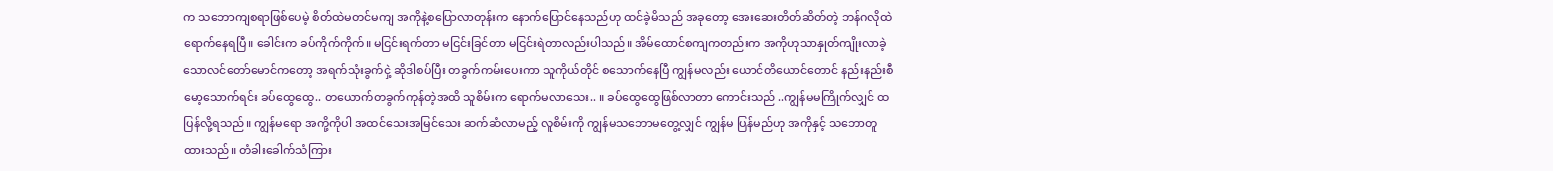က သဘောကျစရာဖြစ်ပေမဲ့ စိတ်ထဲမတင်မကျ အကိုနဲ့စပြောလာတုန်းက နောက်ပြောင်နေသည်ဟု ထင်ခဲ့မိသည် အခုတော့ အေးဆေးတိတ်ဆိတ်တဲ့ ဘန်ဂလိုထဲ ရောက်နေရပြီ။ ခေါင်းက ခပ်ကိုက်ကိုက်။ မငြင်းရက်တာ မငြင်းခြင်တာ မငြင်းရဲတာလည်းပါသည်။ အိမ်ထောင်စကျကတည်းက အကိုဟုသာနှုတ်ကျိုးလာခဲ့သောလင်တော်မောင်ကတော့ အရက်သုံးခွက်ငှဲ့ ဆိုဒါစပ်ပြီး တခွက်ကမ်းပေးကာ သူကိုယ်တိုင် စသောက်နေပြီ ကျွန်မလည်း ယောင်တိယောင်တောင် နည်းနည်းစီ မော့သောက်ရင်း ခပ်ထွေထွေ.. တယောက်တခွက်ကုန်တဲ့အထိ သူစိမ်းက ရောက်မလာသေး.. ။ ခပ်ထွေထွေဖြစ်လာတာ ကောင်းသည် ..ကျွန်မမကြိုက်လျှင် ထပြန်လို့ရသည်။ ကျွန်မရော အကို့ကိုပါ အထင်သေးအမြင်သေး ဆက်ဆံလာမည့် လူစိမ်းကို ကျွန်မသဘောမတွေ့လျှင် ကျွန်မ ပြန်မည်ဟု အကိုနှင့် သဘောတူထားသည်။ တံခါးခေါက်သံကြား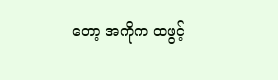တော့ အကိုက ထဖွင့်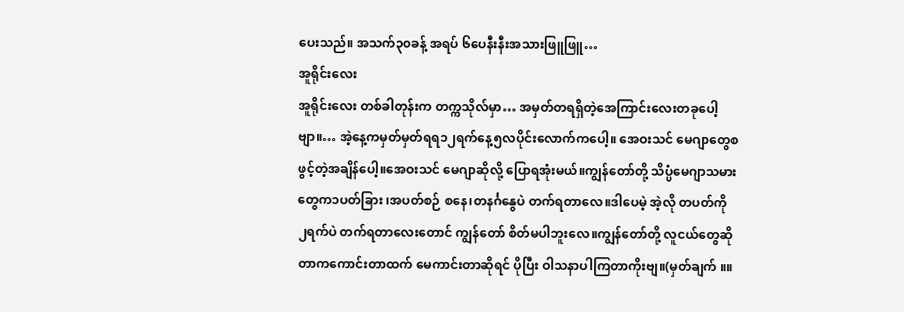ပေးသည်။ အသက်၃၀ခန့် အရပ် ၆ပေနီးနီးအသားဖြူဖြူ…
အူရိုင်းလေး
အူရိုင်းလေး တစ်ခါတုန်းက တက္ကသိုလ်မှာ… အမှတ်တရရှိတဲ့အေကြာင်းလေးတခုပေါ့ဗျာ။… အဲ့နေ့ကမှတ်မှတ်ရရ၁၂ရက်နေ့၅လပိုင်းလောက်ကပေါ့။ အေဝးသင် မေဂျာတွေစဖွင့်တဲ့အချိန်ပေါ့။အေဝးသင် မေဂျာဆိုလို့ ပြောရအုံးမယ်။ကျွန်တော်တို့ သိပ္ပံမေဂျာသမားတွေက၁ပတ်ခြား ၊အပတ်စဉ် စနေ၊တနင်္ဂနွေပဲ တက်ရတာလေ။ဒါပေမဲ့ အဲ့လို တပတ်ကို ၂ရက်ပဲ တက်ရတာလေးတောင် ကျွန်တော် စိတ်မပါဘူးလေ။ကျွန်တော်တို့ လူငယ်တွေဆိုတာကကောင်းတာထက် မေကာင်းတာဆိုရင် ပိုပြီး ဝါသနာပါကြတာကိုးဗျ။(မှတ်ချက် ။။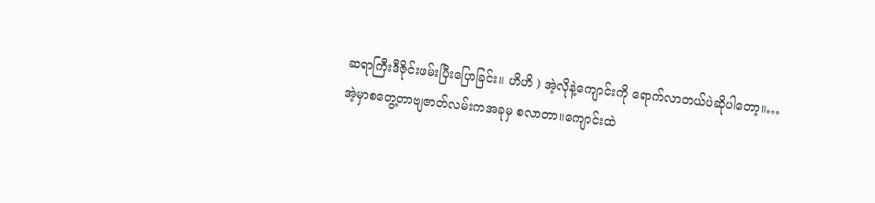ဆရာကြီးဒီဇိုင်းဖမ်းပြီးပြောခြင်း။ ဟိဟိ ) အဲ့လိုနဲ့ကျောင်းကို ရောက်လာတယ်ပဲဆိုပါတော့။… အဲ့မှာစတွေ့တာဗျဇာတ်လမ်းကအခုမှ စလာတာ။ကျောင်းထဲ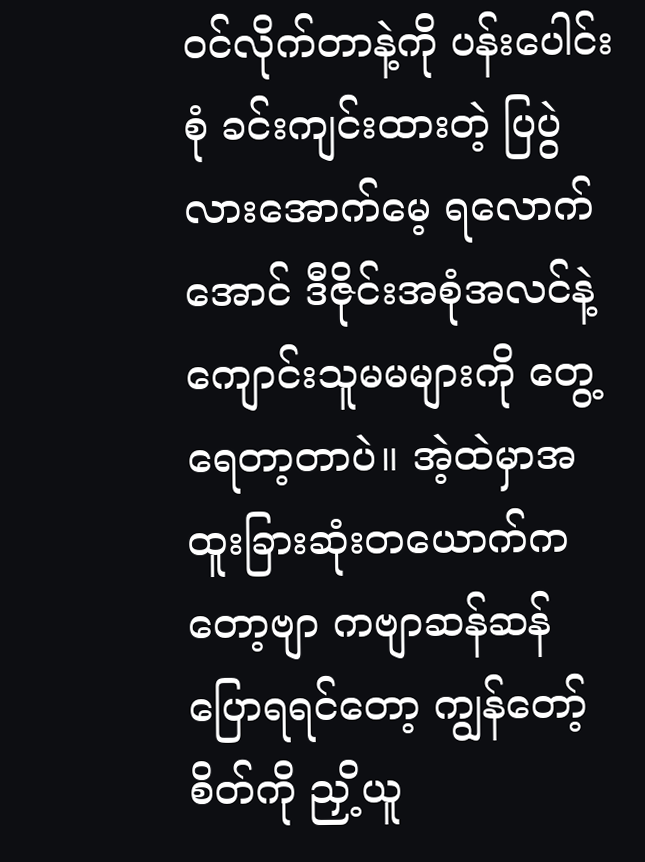ဝင်လိုက်တာနဲ့ကို ပန်းပေါင်းစုံ ခင်းကျင်းထားတဲ့ ပြပွဲလားအောက်မေ့ ရလောက်အောင် ဒီဇိုင်းအစုံအလင်နဲ့ ကျောင်းသူမမများကို တွေ့ရေတာ့တာပဲ။ အဲ့ထဲမှာအထူးခြားဆုံးတယောက်ကတော့ဗျာ ကဗျာဆန်ဆန် ပြောရရင်တော့ ကျွန်တော့်စိတ်ကို ညှိ့ယူ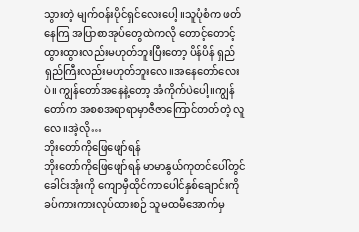သွားတဲ့ မျက်ဝန်းပိုင်ရှင်လေးပေါ့ ။သူပုံစံက ဖတ်နေကြ အပြာစာအုပ်တွေထဲကလို တောင့်တောင့် ထွားထွားလည်းမဟုတ်ဘူးပြီးတော့ ပိန်ပိန် ရှည်ရှည်ကြီးလည်းမဟုတ်ဘူးလေ။အနေတော်လေးပဲ။ ကျွန်တော်အနေနဲ့တော့ အံကိုက်ပဲပေါ့။ကျွန်တော်က အစစအရာရာမှာဇီဇာကြောင်တတ်တဲ့ လူလေ။အဲ့လို…
ဘိုးတော်ကိုဖြေဖျော်ရန်
ဘိုးတော်ကိုဖြေဖျော်ရန် မာမာနွယ်ကုတင်ပေါ်တွင် ခေါင်းအုံးကို ကျောမှီထိုင်ကာပေါင်နှစ်ချောင်းကိုခပ်ကားကားလုပ်ထားစဉ် သူမထမီအောက်မှ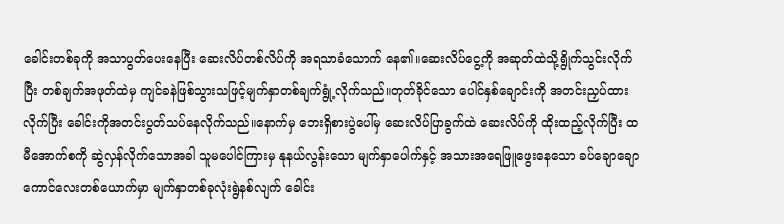ခေါင်းတစ်ခုကို အသာပွတ်ပေးနေပြီး ဆေးလိပ်တစ်လိပ်ကို အရသာခံသောက် နေ၏။ဆေးလိပ်ငွေ့ကို အဆုတ်ထဲသို့ရွိုက်သွင်းလိုက်ပြီး တစ်ချက်အဖုတ်ထဲမှ ကျင်ခနဲဖြစ်သွားသဖြင့်မျက်နှာတစ်ချက်ရွုံ့လိုက်သည်။တုတ်ခိုင်သော ပေါင်နှစ်ချောင်းကို အတင်းညှပ်ထားလိုက်ပြီး ခေါင်းကိုအတင်းပွတ်သပ်နေလိုက်သည်။နောက်မှ ဘေးရှိစားပွဲပေါ်မှ ဆေးလိပ်ပြာခွက်ထဲ ဆေးလိပ်ကို ထိုးထည့်လိုက်ပြီး ထမီအောက်စကို ဆွဲလှန်လိုက်သောအခါ သူမပေါင်ကြားမှ နုနယ်လွန်းသော မျက်နှာပေါက်နှင့် အသားအရေဖြူဖွေးနေသော ခပ်ချောချောကောင်လေးတစ်ယောက်မှာ မျက်နှာတစ်ခုလုံးရွဲနစ်လျက် ခေါင်း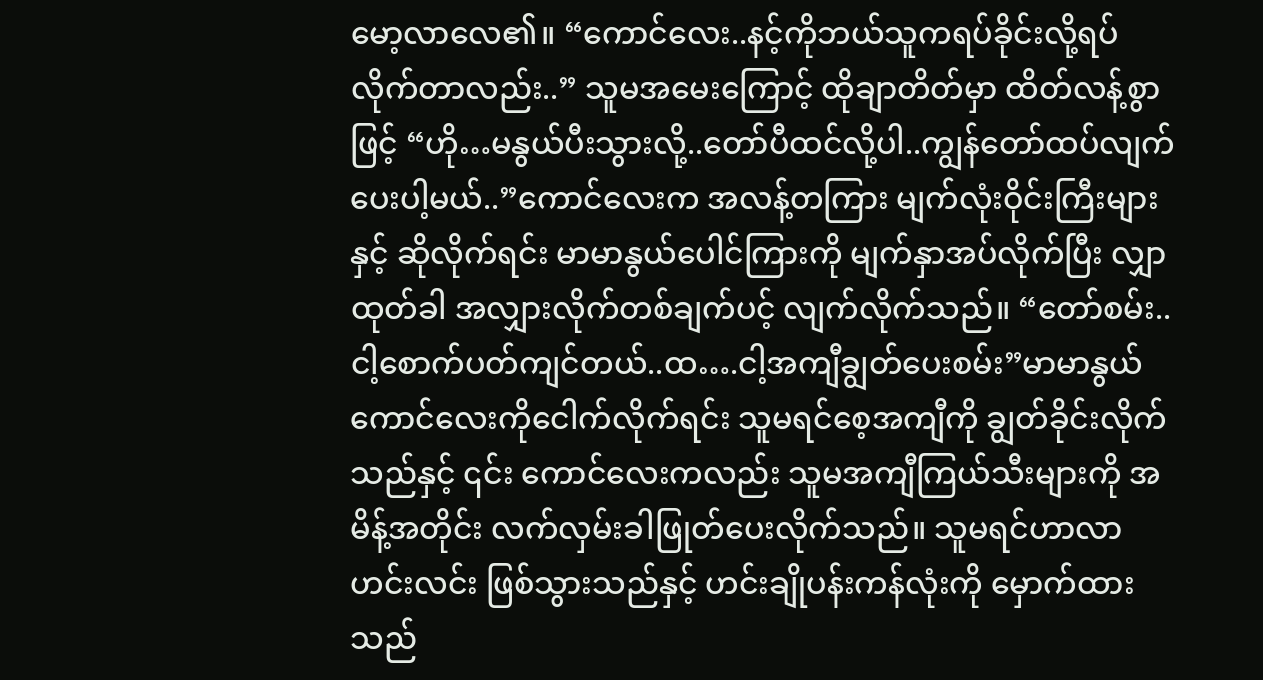မော့လာလေ၏။ “ကောင်လေး..နင့်ကိုဘယ်သူကရပ်ခိုင်းလို့ရပ်လိုက်တာလည်း..” သူမအမေးကြောင့် ထိုချာတိတ်မှာ ထိတ်လန့်စွာဖြင့် “ဟို…မနွယ်ပီးသွားလို့..တော်ပီထင်လို့ပါ..ကျွန်တော်ထပ်လျက်ပေးပါ့မယ်..”ကောင်လေးက အလန့်တကြား မျက်လုံးဝိုင်းကြီးများနှင့် ဆိုလိုက်ရင်း မာမာနွယ်ပေါင်ကြားကို မျက်နှာအပ်လိုက်ပြီး လျှာထုတ်ခါ အလျှားလိုက်တစ်ချက်ပင့် လျက်လိုက်သည်။ “တော်စမ်း..ငါ့စောက်ပတ်ကျင်တယ်..ထ….ငါ့အကျီချွတ်ပေးစမ်း”မာမာနွယ်ကောင်လေးကိုငေါက်လိုက်ရင်း သူမရင်စေ့အကျီကို ချွတ်ခိုင်းလိုက်သည်နှင့် ၎င်း ကောင်လေးကလည်း သူမအကျီကြယ်သီးများကို အမိန့်အတိုင်း လက်လှမ်းခါဖြုတ်ပေးလိုက်သည်။ သူမရင်ဟာလာဟင်းလင်း ဖြစ်သွားသည်နှင့် ဟင်းချိုပန်းကန်လုံးကို မှောက်ထားသည်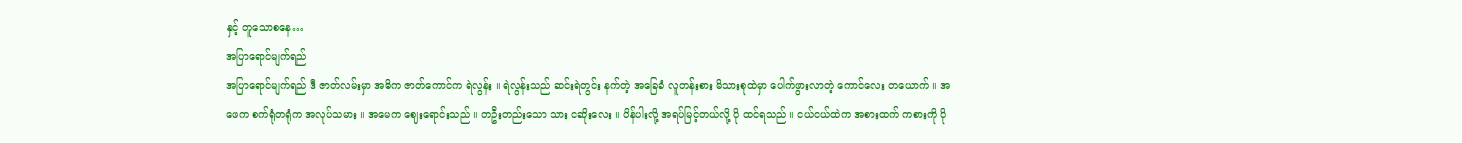နှင့် တူသောစနေ…
အပြာရောင်မျက်ရည်
အပြာရောင်မျက်ရည် ဒီ ဇာတ်လမ်းမှာ အဓိက ဇာတ်ကောင်က ရဲလွန်း ။ ရဲလွန်းသည် ဆင်းရဲတွင်း နက်တဲ့ အခြေခံ လူတန်းစား မိသားစုထဲမှာ ပေါက်ဖွားလာတဲ့ ကောင်လေး တယောက် ။ အဖေက စက်ရုံတရုံက အလုပ်သမား ။ အမေက ဈေးရောင်းသည် ။ တဦးတည်းသော သား ငဆိုးလေး ။ ပိန်ပါးလို့ အရပ်မြင့်တယ်လို့ ပို ထင်ရသည် ။ ငယ်ငယ်ထဲက အစားထက် ကစားကို ပို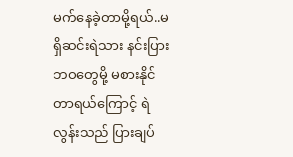မက်နေခဲ့တာမို့ရယ်..မရှိဆင်းရဲသား နင်းပြား ဘဝတွေမို့ မစားနိုင်တာရယ်ကြောင့် ရဲလွန်းသည် ပြားချပ်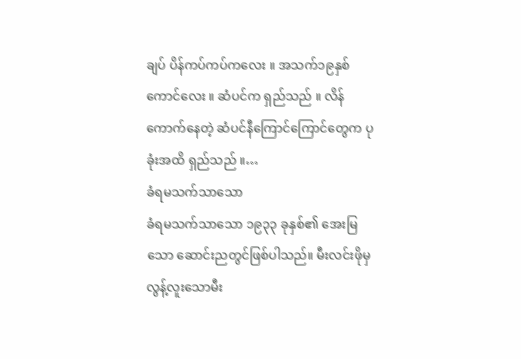ချပ် ပိန်ကပ်ကပ်ကလေး ။ အသက်၁၉နှစ် ကောင်လေး ။ ဆံပင်က ရှည်သည် ။ လိန်ကောက်နေတဲ့ ဆံပင်နီကြောင်ကြောင်တွေက ပုခုံးအထိ ရှည်သည် ။…
ခံရမသက်သာသော
ခံရမသက်သာသော ၁၉၃၃ ခုနှစ်၏ အေးမြသော ဆောင်းညတွင်ဖြစ်ပါသည်။ မီးလင်းဖိုမှ လွန့်လူးသောမီး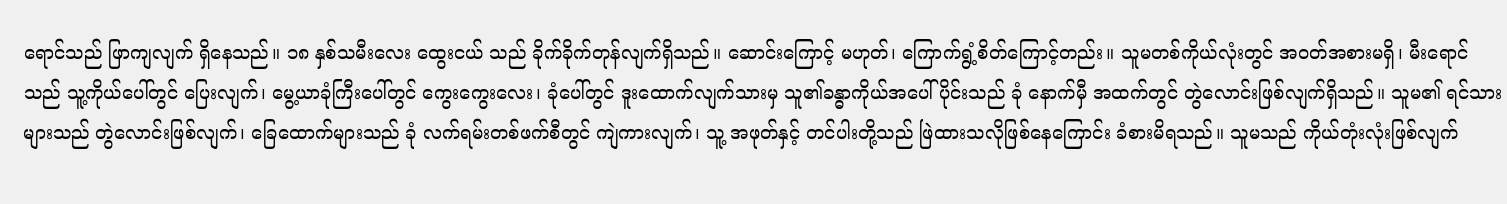ရောင်သည် ဖြာကျလျက် ရှိနေသည်။ ၁၈ နှစ်သမီးလေး ထွေးငယ် သည် ခိုက်ခိုက်တုန်လျက်ရှိသည်။ ဆောင်းကြောင့် မဟုတ်၊ ကြောက်ရွံ့စိတ်ကြောင့်တည်း။ သူမတစ်ကိုယ်လုံးတွင် အဝတ်အစားမရှိ၊ မီးရောင်သည် သူ့ကိုယ်ပေါ်တွင် ပြေးလျက်၊ မွေ့ယာခုံကြီးပေါ်တွင် ကွေးကွေးလေး၊ ခုံပေါ်တွင် ဒူးထောက်လျက်သားမှ သူ၏ခန္ဓာကိုယ်အပေါ်ပိုင်းသည် ခုံ နောက်မှီ အထက်တွင် တွဲလောင်းဖြစ်လျက်ရှိသည်။ သူမ၏ ရင်သား များသည် တွဲလောင်းဖြစ်လျက်၊ ခြေထောက်များသည် ခုံ လက်ရမ်းတစ်ဖက်စီတွင် ကျဲကားလျက်၊ သူ့ အဖုတ်နှင့် တင်ပါးတို့သည် ဖြဲထားသလိုဖြစ်နေကြောင်း ခံစားမိရသည်။ သူမသည် ကိုယ်တုံးလုံးဖြစ်လျက်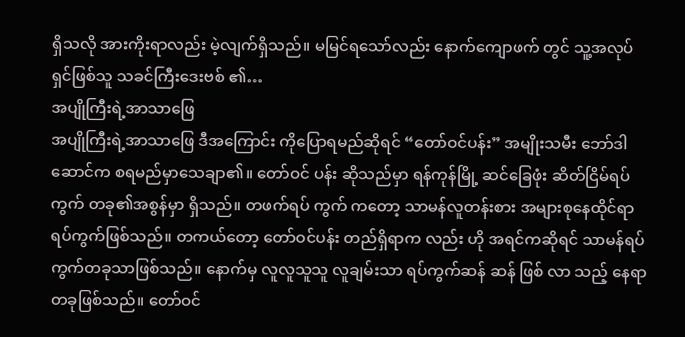ရှိသလို အားကိုးရာလည်း မဲ့လျက်ရှိသည်။ မမြင်ရသော်လည်း နောက်ကျောဖက် တွင် သူ့အလုပ်ရှင်ဖြစ်သူ သခင်ကြီးဒေးဗစ် ၏…
အပျိုကြီးရဲ့အာသာဖြေ
အပျိုကြီးရဲ့အာသာဖြေ ဒီအကြောင်း ကိုပြောရမည်ဆိုရင် “တော်ဝင်ပန်း” အမျိုးသမီး ဘော်ဒါဆောင်က စရမည်မှာသေချာ၏။ တော်ဝင် ပန်း ဆိုသည်မှာ ရန်ကုန်မြို့ ဆင်ခြေဖုံး ဆိတ်ငြိမ်ရပ်ကွက် တခု၏အစွန်မှာ ရှိသည်။ တဖက်ရပ် ကွက် ကတော့ သာမန်လူတန်းစား အများစုနေထိုင်ရာ ရပ်ကွက်ဖြစ်သည်။ တကယ်တော့ တော်ဝင်ပန်း တည်ရှိရာက လည်း ဟို အရင်ကဆိုရင် သာမန်ရပ်ကွက်တခုသာဖြစ်သည်။ နောက်မှ လူလူသူသူ လူချမ်းသာ ရပ်ကွက်ဆန် ဆန် ဖြစ် လာ သည့် နေရာတခုဖြစ်သည်။ တော်ဝင်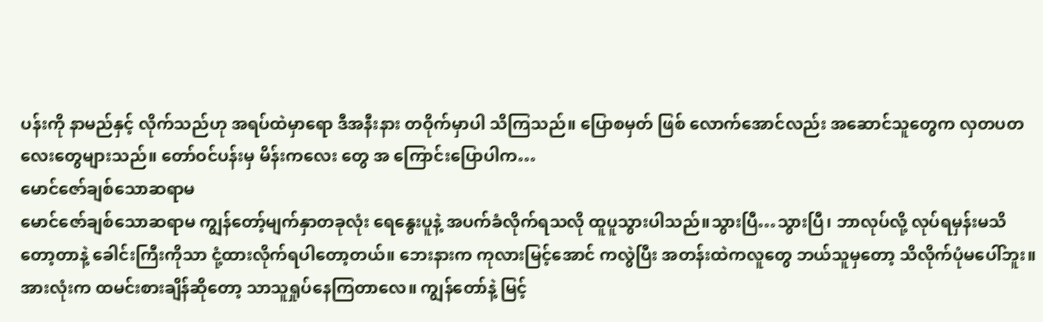ပန်းကို နာမည်နှင့် လိုက်သည်ဟု အရပ်ထဲမှာရော ဒီအနီးနား တဝိုက်မှာပါ သိကြသည်။ ပြောစမှတ် ဖြစ် လောက်အောင်လည်း အဆောင်သူတွေက လှတပတ လေးတွေများသည်။ တော်ဝင်ပန်းမှ မိန်းကလေး တွေ အ ကြောင်းပြောပါက…
မောင်ဇော်ချစ်သောဆရာမ
မောင်ဇော်ချစ်သောဆရာမ ကျွန်တော့်မျက်နှာတခုလုံး ရေနွေးပူနဲ့ အပက်ခံလိုက်ရသလို ထူပူသွားပါသည်။သွားပြီ…သွားပြီ၊ ဘာလုပ်လို့ လုပ်ရမှန်းမသိတော့တာနဲ့ ခေါင်းကြီးကိုသာ ငုံ့ထားလိုက်ရပါတော့တယ်။ ဘေးနားက ကုလားမြင့်အောင် ကလွဲပြီး အတန်းထဲကလူတွေ ဘယ်သူမှတော့ သိလိုက်ပုံမပေါ်ဘူး။ အားလုံးက ထမင်းစားချိန်ဆိုတော့ သာသူရှုပ်နေကြတာလေ။ ကျွန်တော်နဲ့ မြင့်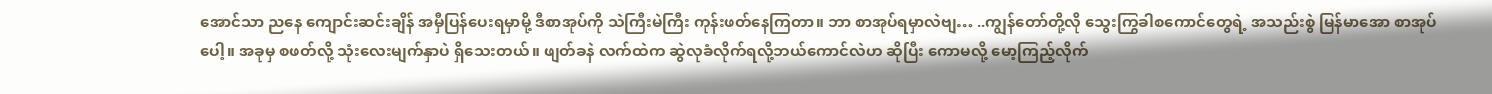အောင်သာ ညနေ ကျောင်းဆင်းချိန် အမှီပြန်ပေးရမှာမို့ ဒီစာအုပ်ကို သဲကြီးမဲကြီး ကုန်းဖတ်နေကြတာ။ ဘာ စာအုပ်ရမှာလဲဗျ… ..ကျွန်တော်တို့လို သွေးကြွခါစကောင်တွေရဲ့ အသည်းစွဲ မြန်မာအော စာအုပ်ပေါ့။ အခုမှ စဖတ်လို့ သုံးလေးမျက်နှာပဲ ရှိသေးတယ်။ ဖျတ်ခနဲ လက်ထဲက ဆွဲလုခံလိုက်ရလို့ဘယ်ကောင်လဲဟ ဆိုပြီး ကောမလို့ မော့ကြည့်လိုက်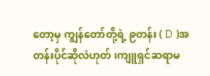တော့မှ ကျွန်တော်တို့ရဲ့ ၉တန်း ( D )အတန်းပိုင်ဆိုလဲဟုတ် ၊ကျူရှင်ဆရာမ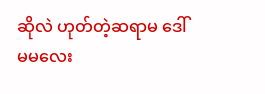ဆိုလဲ ဟုတ်တဲ့ဆရာမ ဒေါ်မမလေး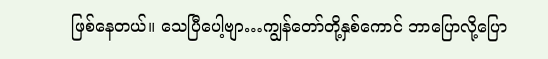ဖြစ်နေတယ်။ သေပြီပေါ့ဗျာ…ကျွန်တော်တို့နှစ်ကောင် ဘာပြောလို့ပြော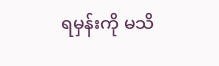ရမှန်းကို မသိ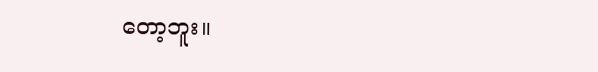တော့ဘူး။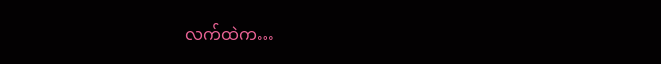လက်ထဲက…